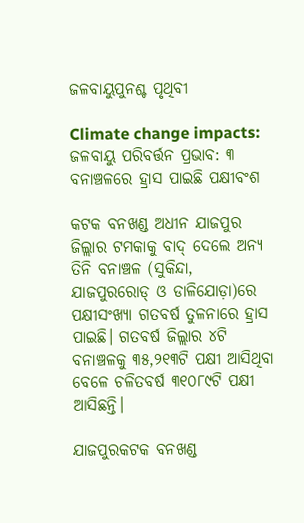ଜଳବାୟୁପୁନଶ୍ଚ ପୃଥିବୀ

Climate change impacts: ଜଳବାୟୁ ପରିବର୍ତ୍ତନ ପ୍ରଭାବ: ୩ ବନାଞ୍ଚଳରେ ହ୍ରାସ ପାଇଛି ପକ୍ଷୀବଂଶ

କଟକ ବନଖଣ୍ଡ ଅଧୀନ ଯାଜପୁର ଜିଲ୍ଲାର ଟମ‌କାକୁ ବାଦ୍‌ ଦେଲେ ଅନ୍ୟ ତିନି ବନାଞ୍ଚଳ (ସୁକିନ୍ଦା, ଯାଜପୁରରୋଡ୍‌ ଓ ଡାଳିଯୋଡ଼ା)ରେ ପକ୍ଷୀସଂଖ୍ୟା ଗତବର୍ଷ ତୁଳନାରେ ହ୍ରାସ ପାଇଛି। ଗତବର୍ଷ ଜିଲ୍ଲାର ୪ଟି ବନାଞ୍ଚଳକୁ ୩୫,୨୧୩ଟି ପକ୍ଷୀ ଆସିଥିବା ବେଳେ ଚଳିତବର୍ଷ ୩୧୦୮୯ଟି ପକ୍ଷୀ ଆସିଛନ୍ତି।

ଯାଜପୁରକଟକ ବନଖଣ୍ଡ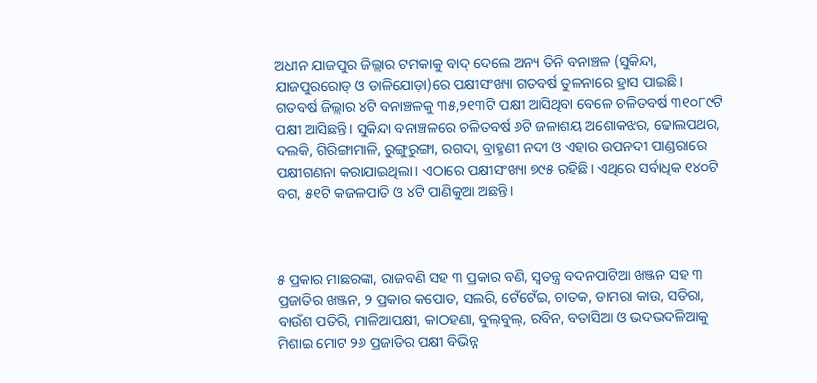ଅଧୀନ ଯାଜପୁର ଜିଲ୍ଲାର ଟମ‌କାକୁ ବାଦ୍‌ ଦେଲେ ଅନ୍ୟ ତିନି ବନାଞ୍ଚଳ (ସୁକିନ୍ଦା, ଯାଜପୁରରୋଡ୍‌ ଓ ଡାଳିଯୋଡ଼ା)ରେ ପକ୍ଷୀସଂଖ୍ୟା ଗତବର୍ଷ ତୁଳନାରେ ହ୍ରାସ ପାଇଛି। ଗତବର୍ଷ ଜିଲ୍ଲାର ୪ଟି ବନାଞ୍ଚଳକୁ ୩୫,୨୧୩ଟି ପକ୍ଷୀ ଆସିଥିବା ବେଳେ ଚଳିତବର୍ଷ ୩୧୦୮୯ଟି ପକ୍ଷୀ ଆସିଛନ୍ତି। ସୁକିନ୍ଦା ବନାଞ୍ଚଳରେ ଚଳିତବର୍ଷ ୬ଟି ଜଳାଶୟ ଅଶୋକଝର, ଢୋଲପଥର, ଦଲକି, ଗିରିଙ୍ଗାମାଳି, ରୁଙ୍ଗୁରୁଙ୍ଗା, ରଗଦା, ବ୍ରାହ୍ମଣୀ ନଦୀ ଓ ଏହାର ଉପନଦୀ ପାଣ୍ଡରାରେ ପକ୍ଷୀଗଣନା କରାଯାଇଥିଲା। ଏଠାରେ ପକ୍ଷୀସଂଖ୍ୟା ୭୯୫ ରହିଛି। ଏଥିରେ ସର୍ବାଧିକ ୧୪୦ଟି ବଗ, ୫୧ଟି କଜଳପାତି ଓ ୪ଟି ପାଣିକୁଆ ଅଛନ୍ତି।



୫ ପ୍ରକାର ମାଛରଙ୍କା, ରାଜବଣି ସହ ୩ ପ୍ରକାର ବଣି, ସ୍ବତନ୍ତ୍ର ବଦନପାଟିଆ ଖଞ୍ଜନ ସହ ୩ ପ୍ରଜାତିର ଖଞ୍ଜନ, ୨ ପ୍ରକାର କପୋତ, ସଲରି, ଟେଁଟେଁଇ, ଚାତକ, ଡାମରା କାଉ, ସତିରା, ବାଉଁଶ ପତିରି, ମାଳିଆପକ୍ଷୀ, କାଠହଣା, ବୁଲ୍‌ବୁଲ୍‌, ରବିନ, ବତାସିଆ ଓ ଭଦଭଦଳିଆକୁ ମିଶାଇ ମୋଟ ୨୬ ପ୍ରଜାତିର ପକ୍ଷୀ ବିଭିନ୍ନ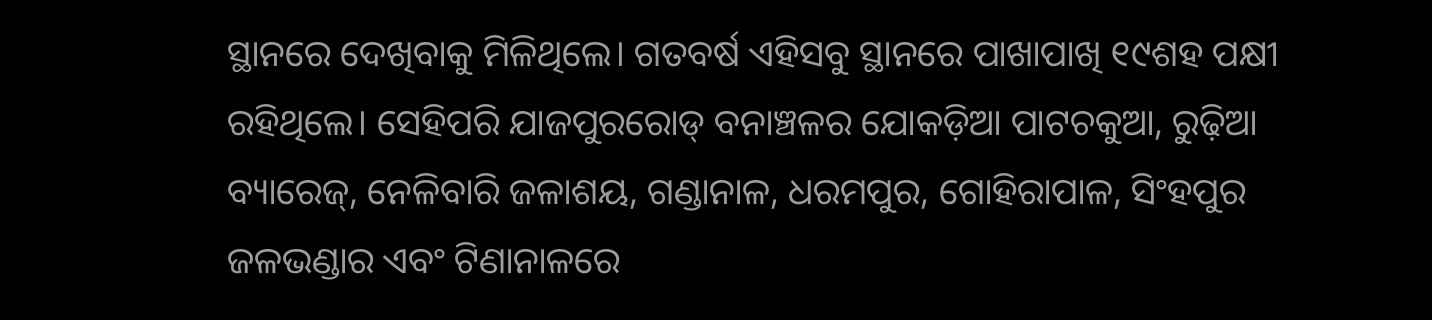ସ୍ଥାନରେ ଦେଖିବାକୁ ମିଳିଥିଲେ। ଗତବର୍ଷ ଏହିସବୁ ସ୍ଥାନରେ ପାଖାପାଖି ୧୯ଶହ ପକ୍ଷୀ ରହିଥିଲେ। ସେହିପରି ଯାଜପୁରରୋଡ୍‌ ବନାଞ୍ଚଳର ଯୋକଡ଼ିଆ ପାଟଚକୁଆ, ରୁଢ଼ିଆ ବ୍ୟାରେଜ୍‌, ନେଳିବାରି ଜଳାଶୟ, ଗଣ୍ଡାନାଳ, ଧରମପୁର, ଗୋହିରାପାଳ, ସିଂହପୁର ଜଳଭଣ୍ଡାର ଏବଂ ଟିଣାନାଳରେ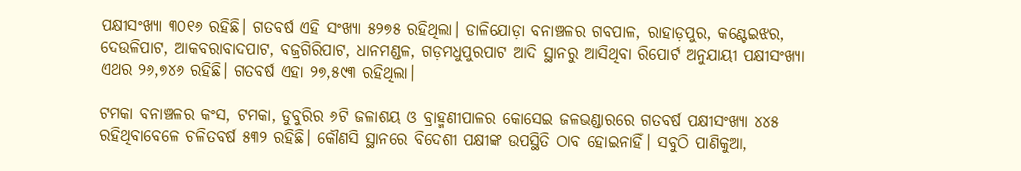ପକ୍ଷୀସଂଖ୍ୟା ୩୦୧୬ ରହିଛି। ଗତବର୍ଷ ଏହି ସଂଖ୍ୟା ୫୨୭୫ ରହିଥିଲା। ଡାଳିଯୋଡ଼ା ବନାଞ୍ଚଳର ଗବପାଳ, ରାହାଡ଼ପୁର, କଣ୍ଟେଇଝର, ଦେଉଳିପାଟ, ଆକବରାବାଦପାଟ, ବଜ୍ରଗିରିପାଟ, ଧାନମଣ୍ଡଳ, ଗଡ଼ମଧୁପୁରପାଟ ଆଦି ସ୍ଥାନରୁ ଆସିଥିବା ରିପୋର୍ଟ ଅନୁଯାୟୀ ପକ୍ଷୀସଂଖ୍ୟା ଏଥର ୨୬,୭୪୬ ରହିଛି। ଗତବର୍ଷ ଏହା ୨୭,୫୯୩ ରହିଥିଲା।

ଟମକା ବନାଞ୍ଚଳର କଂସ, ଟମକା, ଡୁବୁରିର ୬ଟି ଜଳାଶୟ ଓ ବ୍ରାହ୍ମଣୀପାଳର କୋସେଇ ଜଳଭଣ୍ଡାରରେ ଗତବର୍ଷ ପକ୍ଷୀସଂଖ୍ୟା ୪୪୫ ରହିଥିବାବେଳେ ଚଳିତବର୍ଷ ୫୩୨ ରହିଛି। କୌଣସି ସ୍ଥାନରେ ବିଦେଶୀ ପକ୍ଷୀଙ୍କ ଉପସ୍ଥିତି ଠାବ ହୋଇନାହିଁ। ସବୁଠି ପାଣିକୁଆ,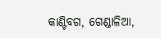କାଣ୍ଟିବଗ, ଗେଣ୍ଡାଳିଆ,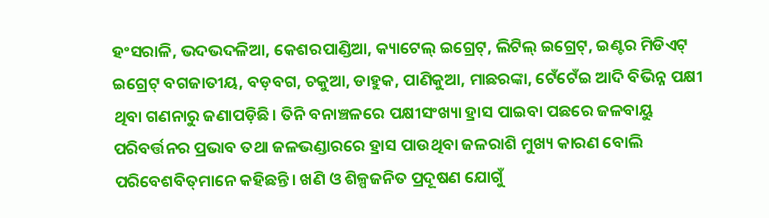ହଂସରାଳି, ଭଦଭଦଳିଆ, କେଶରପାଣ୍ଡିଆ, କ୍ୟାଟେଲ୍‌ ଇଗ୍ରେଟ୍‌, ଲିଟିଲ୍‌ ଇଗ୍ରେଟ୍‌, ଇଣ୍ଟର ମିଡିଏଟ୍‌ ଇଗ୍ରେଟ୍‌ ବଗଜାତୀୟ, ବଡ଼ବଗ, ଚକୁଆ, ଡାହୁକ, ପାଣିକୁଆ, ମାଛରଙ୍କା, ଟେଁଟେଁଇ ଆଦି ବିଭିନ୍ନ ପକ୍ଷୀ ଥିବା ଗଣନାରୁ ଜଣାପଡ଼ିଛି। ତିନି ବନାଞ୍ଚଳରେ ପକ୍ଷୀସଂଖ୍ୟା ହ୍ରାସ ପାଇବା ପଛରେ ଜଳବାୟୁ ପରିବର୍ତ୍ତନର ପ୍ରଭାବ ତଥା ଜଳଭଣ୍ଡାରରେ ହ୍ରାସ ପାଉଥିବା ଜଳରାଶି ମୁଖ୍ୟ କାରଣ ବୋଲି ପରିବେଶବିତ୍‌ମାନେ କହିଛନ୍ତି। ଖଣି ଓ ଶିଳ୍ପଜନିତ ପ୍ରଦୂଷଣ ଯୋଗୁଁ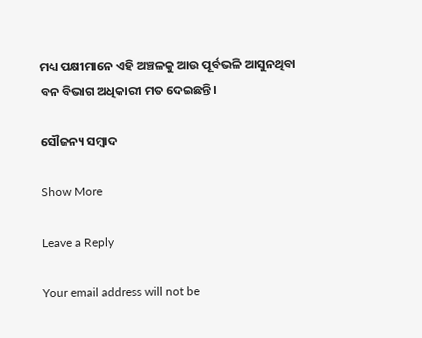ମଧ୍ୟ ପକ୍ଷୀମାନେ ଏହି ଅଞ୍ଚଳକୁ ଆଉ ପୂର୍ବଭଳି ଆସୁନଥିବା ବନ ବିଭାଗ ଅଧିକାରୀ ମତ ଦେଇଛନ୍ତି।

ସୌଜନ୍ୟ ସମ୍ବାଦ

Show More

Leave a Reply

Your email address will not be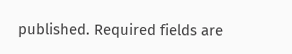published. Required fields are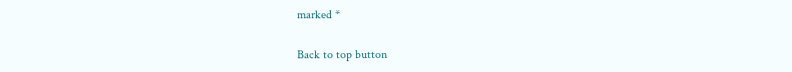marked *

Back to top button